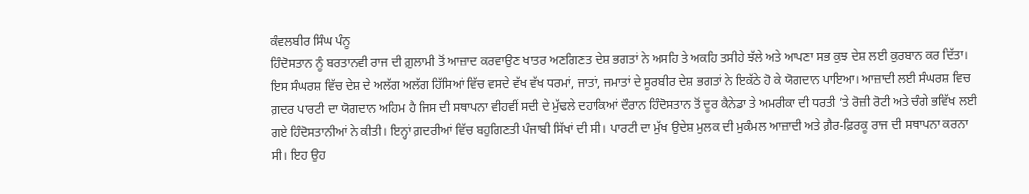ਕੰਵਲਬੀਰ ਸਿੰਘ ਪੰਨੂ
ਹਿੰਦੋਸਤਾਨ ਨੂੰ ਬਰਤਾਨਵੀ ਰਾਜ ਦੀ ਗ਼ੁਲਾਮੀ ਤੋਂ ਆਜ਼ਾਦ ਕਰਵਾਉਣ ਖਾਤਰ ਅਣਗਿਣਤ ਦੇਸ਼ ਭਗਤਾਂ ਨੇ ਅਸਹਿ ਤੇ ਅਕਹਿ ਤਸੀਹੇ ਝੱਲੇ ਅਤੇ ਆਪਣਾ ਸਭ ਕੁਝ ਦੇਸ਼ ਲਈ ਕੁਰਬਾਨ ਕਰ ਦਿੱਤਾ। ਇਸ ਸੰਘਰਸ਼ ਵਿੱਚ ਦੇਸ਼ ਦੇ ਅਲੱਗ ਅਲੱਗ ਹਿੱਸਿਆਂ ਵਿੱਚ ਵਸਦੇ ਵੱਖ ਵੱਖ ਧਰਮਾਂ, ਜਾਤਾਂ, ਜਮਾਤਾਂ ਦੇ ਸੂਰਬੀਰ ਦੇਸ਼ ਭਗਤਾਂ ਨੇ ਇਕੱਠੇ ਹੋ ਕੇ ਯੋਗਦਾਨ ਪਾਇਆ। ਆਜ਼ਾਦੀ ਲਈ ਸੰਘਰਸ਼ ਵਿਚ ਗ਼ਦਰ ਪਾਰਟੀ ਦਾ ਯੋਗਦਾਨ ਅਹਿਮ ਹੈ ਜਿਸ ਦੀ ਸਥਾਪਨਾ ਵੀਹਵੀਂ ਸਦੀ ਦੇ ਮੁੱਢਲੇ ਦਹਾਕਿਆਂ ਦੌਰਾਨ ਹਿੰਦੋਸਤਾਨ ਤੋਂ ਦੂਰ ਕੈਨੇਡਾ ਤੇ ਅਮਰੀਕਾ ਦੀ ਧਰਤੀ ’ਤੇ ਰੋਜ਼ੀ ਰੋਟੀ ਅਤੇ ਚੰਗੇ ਭਵਿੱਖ ਲਈ ਗਏ ਹਿੰਦੋਸਤਾਨੀਆਂ ਨੇ ਕੀਤੀ। ਇਨ੍ਹਾਂ ਗ਼ਦਰੀਆਂ ਵਿੱਚ ਬਹੁਗਿਣਤੀ ਪੰਜਾਬੀ ਸਿੱਖਾਂ ਦੀ ਸੀ। ਪਾਰਟੀ ਦਾ ਮੁੱਖ ਉਦੇਸ਼ ਮੁਲਕ ਦੀ ਮੁਕੰਮਲ ਆਜ਼ਾਦੀ ਅਤੇ ਗ਼ੈਰ-ਫ਼ਿਰਕੂ ਰਾਜ ਦੀ ਸਥਾਪਨਾ ਕਰਨਾ ਸੀ। ਇਹ ਉਹ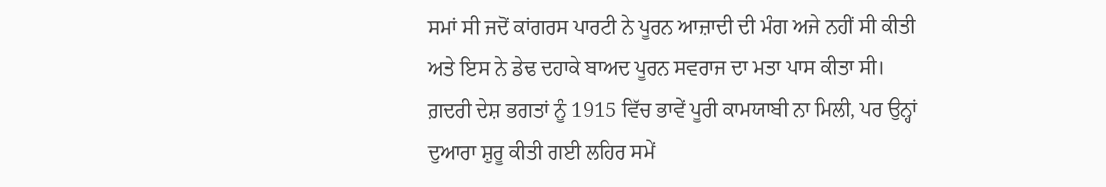ਸਮਾਂ ਸੀ ਜਦੋਂ ਕਾਂਗਰਸ ਪਾਰਟੀ ਨੇ ਪੂਰਨ ਆਜ਼ਾਦੀ ਦੀ ਮੰਗ ਅਜੇ ਨਹੀਂ ਸੀ ਕੀਤੀ ਅਤੇ ਇਸ ਨੇ ਡੇਢ ਦਹਾਕੇ ਬਾਅਦ ਪੂਰਨ ਸਵਰਾਜ ਦਾ ਮਤਾ ਪਾਸ ਕੀਤਾ ਸੀ। ਗ਼ਦਰੀ ਦੇਸ਼ ਭਗਤਾਂ ਨੂੰ 1915 ਵਿੱਚ ਭਾਵੇਂ ਪੂਰੀ ਕਾਮਯਾਬੀ ਨਾ ਮਿਲੀ, ਪਰ ਉਨ੍ਹਾਂ ਦੁਆਰਾ ਸ਼ੁਰੂ ਕੀਤੀ ਗਈ ਲਹਿਰ ਸਮੇਂ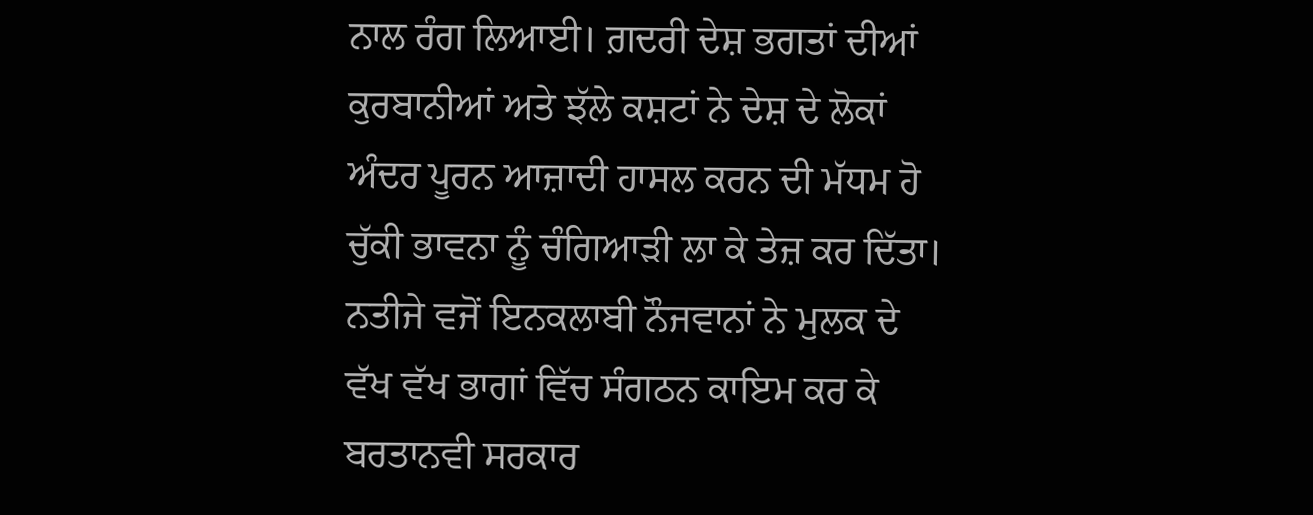ਨਾਲ ਰੰਗ ਲਿਆਈ। ਗ਼ਦਰੀ ਦੇਸ਼ ਭਗਤਾਂ ਦੀਆਂ ਕੁਰਬਾਨੀਆਂ ਅਤੇ ਝੱਲੇ ਕਸ਼ਟਾਂ ਨੇ ਦੇਸ਼ ਦੇ ਲੋਕਾਂ ਅੰਦਰ ਪੂਰਨ ਆਜ਼ਾਦੀ ਹਾਸਲ ਕਰਨ ਦੀ ਮੱਧਮ ਹੋ ਚੁੱਕੀ ਭਾਵਨਾ ਨੂੰ ਚੰਗਿਆੜੀ ਲਾ ਕੇ ਤੇਜ਼ ਕਰ ਦਿੱਤਾ। ਨਤੀਜੇ ਵਜੋਂ ਇਨਕਲਾਬੀ ਨੌਜਵਾਨਾਂ ਨੇ ਮੁਲਕ ਦੇ ਵੱਖ ਵੱਖ ਭਾਗਾਂ ਵਿੱਚ ਸੰਗਠਨ ਕਾਇਮ ਕਰ ਕੇ ਬਰਤਾਨਵੀ ਸਰਕਾਰ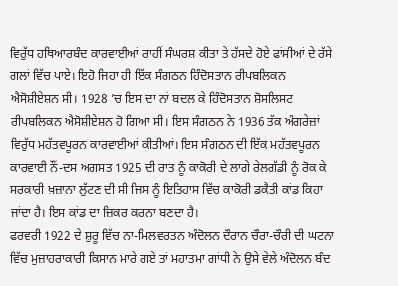ਵਿਰੁੱਧ ਹਥਿਆਰਬੰਦ ਕਾਰਵਾਈਆਂ ਰਾਹੀਂ ਸੰਘਰਸ਼ ਕੀਤਾ ਤੇ ਹੱਸਦੇ ਹੋਏ ਫਾਂਸੀਆਂ ਦੇ ਰੱਸੇ ਗਲਾਂ ਵਿੱਚ ਪਾਏ। ਇਹੋ ਜਿਹਾ ਹੀ ਇੱਕ ਸੰਗਠਨ ਹਿੰਦੋਸਤਾਨ ਰੀਪਬਲਿਕਨ ਐਸੋਸ਼ੀਏਸ਼ਨ ਸੀ। 1928 ’ਚ ਇਸ ਦਾ ਨਾਂ ਬਦਲ ਕੇ ਹਿੰਦੋਸਤਾਨ ਸ਼ੋਸਲਿਸਟ ਰੀਪਬਲਿਕਨ ਐਸੋਸ਼ੀਏਸ਼ਨ ਹੋ ਗਿਆ ਸੀ। ਇਸ ਸੰਗਠਨ ਨੇ 1936 ਤੱਕ ਅੰਗਰੇਜ਼ਾਂ ਵਿਰੁੱਧ ਮਹੱਤਵਪੂਰਨ ਕਾਰਵਾਈਆਂ ਕੀਤੀਆਂ। ਇਸ ਸੰਗਠਨ ਦੀ ਇੱਕ ਮਹੱਤਵਪੂਰਨ ਕਾਰਵਾਈ ਨੌਂ-ਦਸ ਅਗਸਤ 1925 ਦੀ ਰਾਤ ਨੂੰ ਕਾਕੋਰੀ ਦੇ ਲਾਗੇ ਰੇਲਗੱਡੀ ਨੂੰ ਰੋਕ ਕੇ ਸਰਕਾਰੀ ਖ਼ਜ਼ਾਨਾ ਲੁੱਟਣ ਦੀ ਸੀ ਜਿਸ ਨੂੰ ਇਤਿਹਾਸ ਵਿੱਚ ਕਾਕੋਰੀ ਡਕੈਤੀ ਕਾਂਡ ਕਿਹਾ ਜਾਂਦਾ ਹੈ। ਇਸ ਕਾਂਡ ਦਾ ਜ਼ਿਕਰ ਕਰਨਾ ਬਣਦਾ ਹੈ।
ਫਰਵਰੀ 1922 ਦੇ ਸ਼ੁਰੂ ਵਿੱਚ ਨਾ-ਮਿਲਵਰਤਨ ਅੰਦੋਲਨ ਦੌਰਾਨ ਚੌਰਾ-ਚੌਰੀ ਦੀ ਘਟਨਾ ਵਿੱਚ ਮੁਜ਼ਾਹਰਾਕਾਰੀ ਕਿਸਾਨ ਮਾਰੇ ਗਏ ਤਾਂ ਮਹਾਤਮਾ ਗਾਂਧੀ ਨੇ ਉਸੇ ਵੇਲੇ ਅੰਦੋਲਨ ਬੰਦ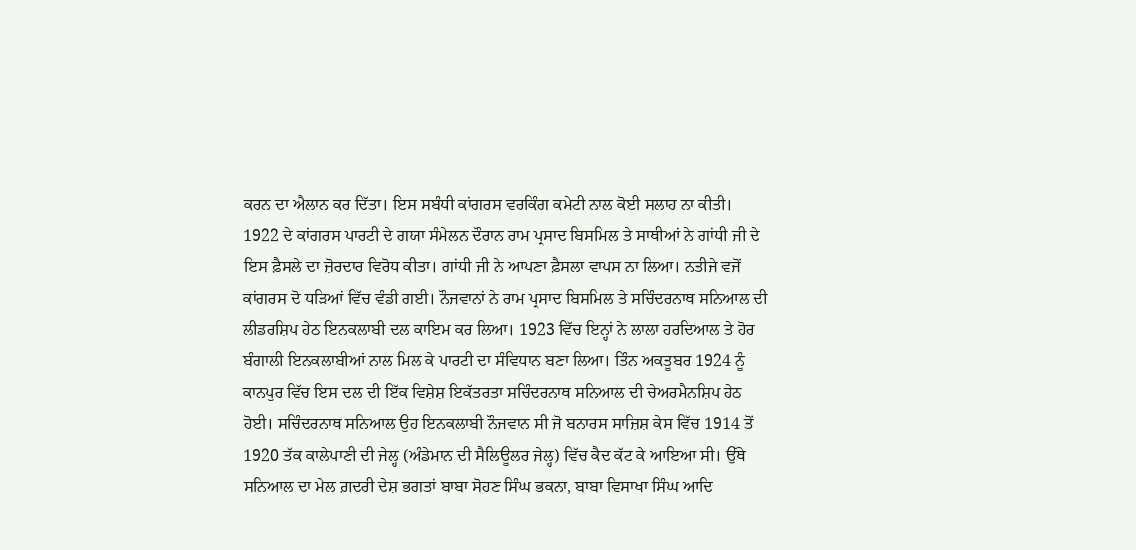ਕਰਨ ਦਾ ਐਲਾਨ ਕਰ ਦਿੱਤਾ। ਇਸ ਸਬੰਧੀ ਕਾਂਗਰਸ ਵਰਕਿੰਗ ਕਮੇਟੀ ਨਾਲ ਕੋਈ ਸਲਾਹ ਨਾ ਕੀਤੀ। 1922 ਦੇ ਕਾਂਗਰਸ ਪਾਰਟੀ ਦੇ ਗਯਾ ਸੰਮੇਲਨ ਦੌਰਾਨ ਰਾਮ ਪ੍ਰਸਾਦ ਬਿਸਮਿਲ ਤੇ ਸਾਥੀਆਂ ਨੇ ਗਾਂਧੀ ਜੀ ਦੇ ਇਸ ਫ਼ੈਸਲੇ ਦਾ ਜ਼ੋਰਦਾਰ ਵਿਰੋਧ ਕੀਤਾ। ਗਾਂਧੀ ਜੀ ਨੇ ਆਪਣਾ ਫ਼ੈਸਲਾ ਵਾਪਸ ਨਾ ਲਿਆ। ਨਤੀਜੇ ਵਜੋਂ ਕਾਂਗਰਸ ਦੋ ਧੜਿਆਂ ਵਿੱਚ ਵੰਡੀ ਗਈ। ਨੌਜਵਾਨਾਂ ਨੇ ਰਾਮ ਪ੍ਰਸਾਦ ਬਿਸਮਿਲ ਤੇ ਸਚਿੰਦਰਨਾਥ ਸਨਿਆਲ ਦੀ ਲੀਡਰਸ਼ਿਪ ਹੇਠ ਇਨਕਲਾਬੀ ਦਲ ਕਾਇਮ ਕਰ ਲਿਆ। 1923 ਵਿੱਚ ਇਨ੍ਹਾਂ ਨੇ ਲਾਲਾ ਹਰਦਿਆਲ ਤੇ ਹੋਰ ਬੰਗਾਲੀ ਇਨਕਲਾਬੀਆਂ ਨਾਲ ਮਿਲ ਕੇ ਪਾਰਟੀ ਦਾ ਸੰਵਿਧਾਨ ਬਣਾ ਲਿਆ। ਤਿੰਨ ਅਕਤੂਬਰ 1924 ਨੂੰ ਕਾਨਪੁਰ ਵਿੱਚ ਇਸ ਦਲ ਦੀ ਇੱਕ ਵਿਸ਼ੇਸ਼ ਇਕੱਤਰਤਾ ਸਚਿੰਦਰਨਾਥ ਸਨਿਆਲ ਦੀ ਚੇਅਰਮੈਨਸ਼ਿਪ ਹੇਠ ਹੋਈ। ਸਚਿੰਦਰਨਾਥ ਸਨਿਆਲ ਉਹ ਇਨਕਲਾਬੀ ਨੌਜਵਾਨ ਸੀ ਜੋ ਬਨਾਰਸ ਸਾਜ਼ਿਸ਼ ਕੇਸ ਵਿੱਚ 1914 ਤੋਂ 1920 ਤੱਕ ਕਾਲੇਪਾਣੀ ਦੀ ਜੇਲ੍ਹ (ਅੰਡੇਮਾਨ ਦੀ ਸੈਲਿਊਲਰ ਜੇਲ੍ਹ) ਵਿੱਚ ਕੈਦ ਕੱਟ ਕੇ ਆਇਆ ਸੀ। ਉੱਥੇ ਸਨਿਆਲ ਦਾ ਮੇਲ ਗ਼ਦਰੀ ਦੇਸ਼ ਭਗਤਾਂ ਬਾਬਾ ਸੋਹਣ ਸਿੰਘ ਭਕਨਾ, ਬਾਬਾ ਵਿਸਾਖਾ ਸਿੰਘ ਆਦਿ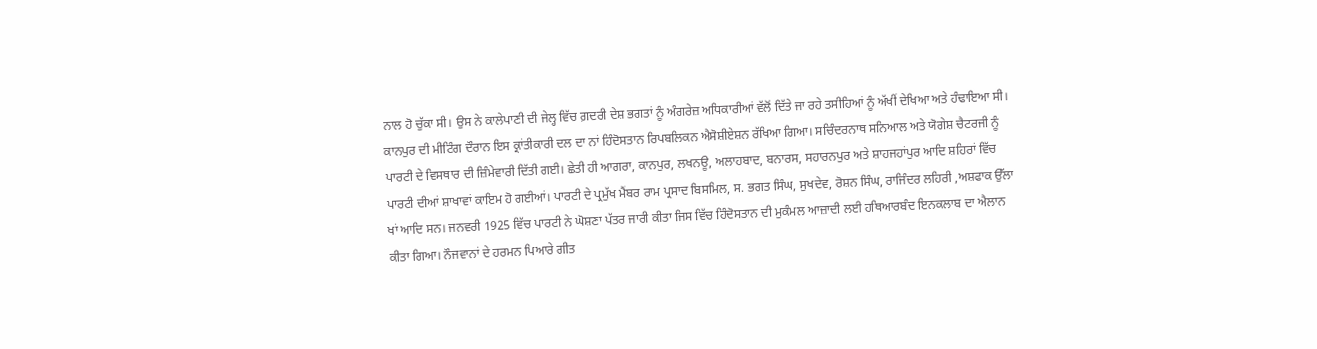ਨਾਲ ਹੋ ਚੁੱਕਾ ਸੀ। ਉਸ ਨੇ ਕਾਲੇਪਾਣੀ ਦੀ ਜੇਲ੍ਹ ਵਿੱਚ ਗ਼ਦਰੀ ਦੇਸ਼ ਭਗਤਾਂ ਨੂੰ ਅੰਗਰੇਜ਼ ਅਧਿਕਾਰੀਆਂ ਵੱਲੋਂ ਦਿੱਤੇ ਜਾ ਰਹੇ ਤਸੀਹਿਆਂ ਨੂੰ ਅੱਖੀਂ ਦੇਖਿਆ ਅਤੇ ਹੰਢਾਇਆ ਸੀ। ਕਾਨਪੁਰ ਦੀ ਮੀਟਿੰਗ ਦੌਰਾਨ ਇਸ ਕ੍ਰਾਂਤੀਕਾਰੀ ਦਲ ਦਾ ਨਾਂ ਹਿੰਦੋਸਤਾਨ ਰਿਪਬਲਿਕਨ ਐਸੋਸ਼ੀਏਸ਼ਨ ਰੱਖਿਆ ਗਿਆ। ਸਚਿੰਦਰਨਾਥ ਸਨਿਆਲ ਅਤੇ ਯੋਗੇਸ਼ ਚੈਟਰਜੀ ਨੂੰ ਪਾਰਟੀ ਦੇ ਵਿਸਥਾਰ ਦੀ ਜ਼ਿੰਮੇਵਾਰੀ ਦਿੱਤੀ ਗਈ। ਛੇਤੀ ਹੀ ਆਗਰਾ, ਕਾਨਪੁਰ, ਲਖਨਊ, ਅਲਾਹਬਾਦ, ਬਨਾਰਸ, ਸਹਾਰਨਪੁਰ ਅਤੇ ਸ਼ਾਹਜਹਾਂਪੁਰ ਆਦਿ ਸ਼ਹਿਰਾਂ ਵਿੱਚ ਪਾਰਟੀ ਦੀਆਂ ਸ਼ਾਖਾਵਾਂ ਕਾਇਮ ਹੋ ਗਈਆਂ। ਪਾਰਟੀ ਦੇ ਪ੍ਰਮੁੱਖ ਮੈਂਬਰ ਰਾਮ ਪ੍ਰਸਾਦ ਬਿਸਮਿਲ, ਸ. ਭਗਤ ਸਿੰਘ, ਸੁਖਦੇਵ, ਰੋਸ਼ਨ ਸਿੰਘ, ਰਾਜਿੰਦਰ ਲਹਿਰੀ ,ਅਸ਼ਫਾਕ ਉੱਲਾ ਖਾਂ ਆਦਿ ਸਨ। ਜਨਵਰੀ 1925 ਵਿੱਚ ਪਾਰਟੀ ਨੇ ਘੋਸ਼ਣਾ ਪੱਤਰ ਜਾਰੀ ਕੀਤਾ ਜਿਸ ਵਿੱਚ ਹਿੰਦੋਸਤਾਨ ਦੀ ਮੁਕੰਮਲ ਆਜ਼ਾਦੀ ਲਈ ਹਥਿਆਰਬੰਦ ਇਨਕਲਾਬ ਦਾ ਐਲਾਨ ਕੀਤਾ ਗਿਆ। ਨੌਜਵਾਨਾਂ ਦੇ ਹਰਮਨ ਪਿਆਰੇ ਗੀਤ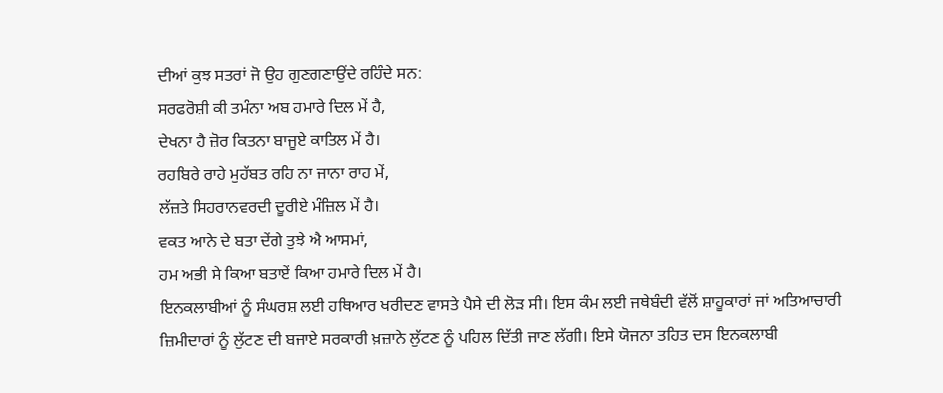ਦੀਆਂ ਕੁਝ ਸਤਰਾਂ ਜੋ ਉਹ ਗੁਣਗਣਾਉਂਦੇ ਰਹਿੰਦੇ ਸਨ:
ਸਰਫਰੋਸ਼ੀ ਕੀ ਤਮੰਨਾ ਅਬ ਹਮਾਰੇ ਦਿਲ ਮੇਂ ਹੈ,
ਦੇਖਨਾ ਹੈ ਜ਼ੋਰ ਕਿਤਨਾ ਬਾਜੂਏ ਕਾਤਿਲ ਮੇਂ ਹੈ।
ਰਹਬਿਰੇ ਰਾਹੇ ਮੁਹੱਬਤ ਰਹਿ ਨਾ ਜਾਨਾ ਰਾਹ ਮੇਂ,
ਲੱਜ਼ਤੇ ਸਿਹਰਾਨਵਰਦੀ ਦੂਰੀਏ ਮੰਜ਼ਿਲ ਮੇਂ ਹੈ।
ਵਕਤ ਆਨੇ ਦੇ ਬਤਾ ਦੇਂਗੇ ਤੁਝੇ ਐ ਆਸਮਾਂ,
ਹਮ ਅਭੀ ਸੇ ਕਿਆ ਬਤਾਏਂ ਕਿਆ ਹਮਾਰੇ ਦਿਲ ਮੇਂ ਹੈ।
ਇਨਕਲਾਬੀਆਂ ਨੂੰ ਸੰਘਰਸ਼ ਲਈ ਹਥਿਆਰ ਖਰੀਦਣ ਵਾਸਤੇ ਪੈਸੇ ਦੀ ਲੋੜ ਸੀ। ਇਸ ਕੰਮ ਲਈ ਜਥੇਬੰਦੀ ਵੱਲੋਂ ਸ਼ਾਹੂਕਾਰਾਂ ਜਾਂ ਅਤਿਆਚਾਰੀ ਜ਼ਿਮੀਦਾਰਾਂ ਨੂੰ ਲੁੱਟਣ ਦੀ ਬਜਾਏ ਸਰਕਾਰੀ ਖ਼ਜ਼ਾਨੇ ਲੁੱਟਣ ਨੂੰ ਪਹਿਲ ਦਿੱਤੀ ਜਾਣ ਲੱਗੀ। ਇਸੇ ਯੋਜਨਾ ਤਹਿਤ ਦਸ ਇਨਕਲਾਬੀ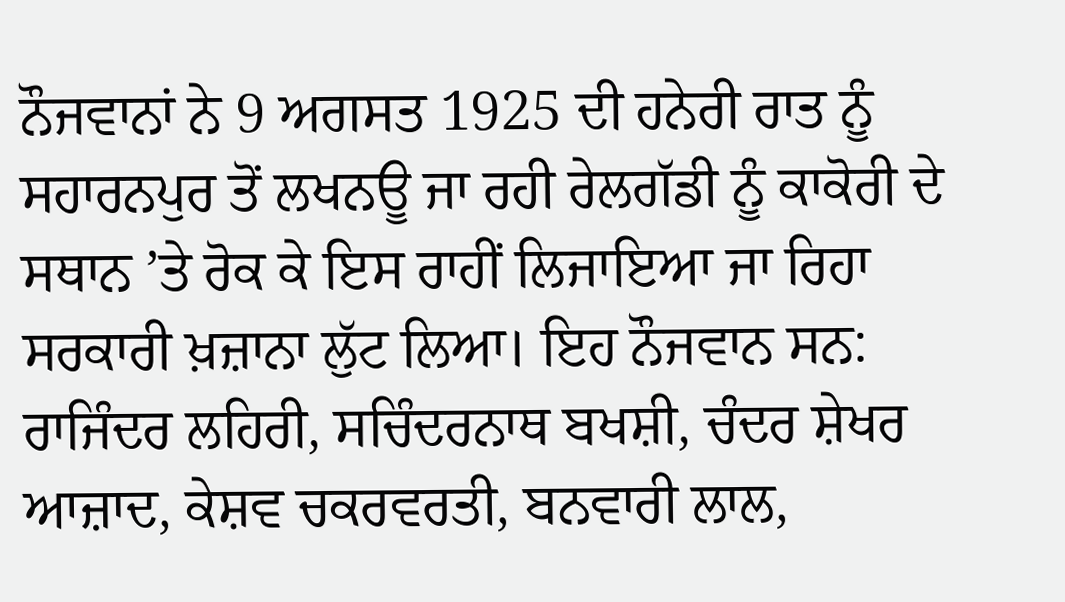ਨੌਜਵਾਨਾਂ ਨੇ 9 ਅਗਸਤ 1925 ਦੀ ਹਨੇਰੀ ਰਾਤ ਨੂੰ ਸਹਾਰਨਪੁਰ ਤੋਂ ਲਖਨਊ ਜਾ ਰਹੀ ਰੇਲਗੱਡੀ ਨੂੰ ਕਾਕੋਰੀ ਦੇ ਸਥਾਨ ’ਤੇ ਰੋਕ ਕੇ ਇਸ ਰਾਹੀਂ ਲਿਜਾਇਆ ਜਾ ਰਿਹਾ ਸਰਕਾਰੀ ਖ਼ਜ਼ਾਨਾ ਲੁੱਟ ਲਿਆ। ਇਹ ਨੌਜਵਾਨ ਸਨ: ਰਾਜਿੰਦਰ ਲਹਿਰੀ, ਸਚਿੰਦਰਨਾਥ ਬਖਸ਼ੀ, ਚੰਦਰ ਸ਼ੇਖਰ ਆਜ਼ਾਦ, ਕੇਸ਼ਵ ਚਕਰਵਰਤੀ, ਬਨਵਾਰੀ ਲਾਲ,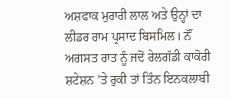ਅਸ਼ਫਾਕ ਮੁਰਾਰੀ ਲਾਲ ਅਤੇ ਉਨ੍ਹਾਂ ਦਾ ਲੀਡਰ ਰਾਮ ਪ੍ਰਸਾਦ ਬਿਸਮਿਲ। ਨੌਂ ਅਗਸਤ ਰਾਤ ਨੂੰ ਜਦੋਂ ਰੇਲਗੱਡੀ ਕਾਕੋਰੀ ਸ਼ਟੇਸ਼ਨ ’ਤੇ ਰੁਕੀ ਤਾਂ ਤਿੰਨ ਇਨਕਲਾਬੀ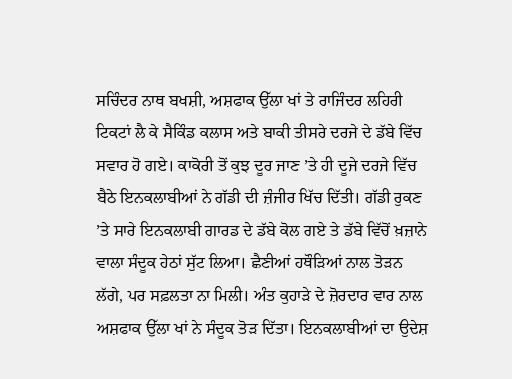ਸਚਿੰਦਰ ਨਾਥ ਬਖਸ਼ੀ, ਅਸ਼ਫਾਕ ਉੱਲਾ ਖਾਂ ਤੇ ਰਾਜਿੰਦਰ ਲਹਿਰੀ ਟਿਕਟਾਂ ਲੈ ਕੇ ਸੈਕਿੰਡ ਕਲਾਸ ਅਤੇ ਬਾਕੀ ਤੀਸਰੇ ਦਰਜੇ ਦੇ ਡੱਬੇ ਵਿੱਚ ਸਵਾਰ ਹੋ ਗਏ। ਕਾਕੋਰੀ ਤੋਂ ਕੁਝ ਦੂਰ ਜਾਣ ’ਤੇ ਹੀ ਦੂਜੇ ਦਰਜੇ ਵਿੱਚ ਬੈਠੇ ਇਨਕਲਾਬੀਆਂ ਨੇ ਗੱਡੀ ਦੀ ਜ਼ੰਜੀਰ ਖਿੱਚ ਦਿੱਤੀ। ਗੱਡੀ ਰੁਕਣ ’ਤੇ ਸਾਰੇ ਇਨਕਲਾਬੀ ਗਾਰਡ ਦੇ ਡੱਬੇ ਕੋਲ ਗਏ ਤੇ ਡੱਬੇ ਵਿੱਚੋਂ ਖ਼ਜ਼ਾਨੇ ਵਾਲਾ ਸੰਦੂਕ ਹੇਠਾਂ ਸੁੱਟ ਲਿਆ। ਛੈਣੀਆਂ ਹਥੌੜਿਆਂ ਨਾਲ ਤੋੜਨ ਲੱਗੇ, ਪਰ ਸਫ਼ਲਤਾ ਨਾ ਮਿਲੀ। ਅੰਤ ਕੁਹਾੜੇ ਦੇ ਜ਼ੋਰਦਾਰ ਵਾਰ ਨਾਲ ਅਸ਼ਫਾਕ ਉੱਲਾ ਖਾਂ ਨੇ ਸੰਦੂਕ ਤੋੜ ਦਿੱਤਾ। ਇਨਕਲਾਬੀਆਂ ਦਾ ਉਦੇਸ਼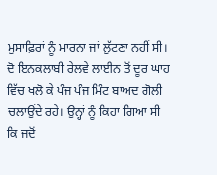ਮੁਸਾਫ਼ਿਰਾਂ ਨੂੰ ਮਾਰਨਾ ਜਾਂ ਲੁੱਟਣਾ ਨਹੀਂ ਸੀ। ਦੋ ਇਨਕਲਾਬੀ ਰੇਲਵੇ ਲਾਈਨ ਤੋਂ ਦੂਰ ਘਾਹ ਵਿੱਚ ਖਲੋ ਕੇ ਪੰਜ ਪੰਜ ਮਿੰਟ ਬਾਅਦ ਗੋਲੀ ਚਲਾਉਂਦੇ ਰਹੇ। ਉਨ੍ਹਾਂ ਨੂੰ ਕਿਹਾ ਗਿਆ ਸੀ ਕਿ ਜਦੋਂ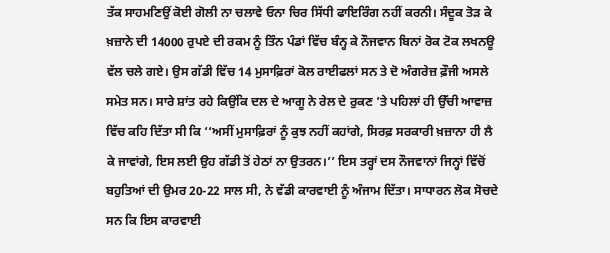ਤੱਕ ਸਾਹਮਣਿਉਂ ਕੋਈ ਗੋਲੀ ਨਾ ਚਲਾਵੇ ਓਨਾ ਚਿਰ ਸਿੱਧੀ ਫਾਇਰਿੰਗ ਨਹੀਂ ਕਰਨੀ। ਸੰਦੂਕ ਤੋੜ ਕੇ ਖ਼ਜ਼ਾਨੇ ਦੀ 14000 ਰੁਪਏ ਦੀ ਰਕਮ ਨੂੰ ਤਿੰਨ ਪੰਡਾਂ ਵਿੱਚ ਬੰਨ੍ਹ ਕੇ ਨੌਜਵਾਨ ਬਿਨਾਂ ਰੋਕ ਟੋਕ ਲਖਨਊ ਵੱਲ ਚਲੇ ਗਏ। ਉਸ ਗੱਡੀ ਵਿੱਚ 14 ਮੁਸਾਫ਼ਿਰਾਂ ਕੋਲ ਰਾਈਫਲਾਂ ਸਨ ਤੇ ਦੋ ਅੰਗਰੇਜ਼ ਫ਼ੌਜੀ ਅਸਲੇ ਸਮੇਤ ਸਨ। ਸਾਰੇ ਸ਼ਾਂਤ ਰਹੇ ਕਿਉਂਕਿ ਦਲ ਦੇ ਆਗੂ ਨੇ ਰੇਲ ਦੇ ਰੁਕਣ ’ਤੇ ਪਹਿਲਾਂ ਹੀ ਉੱਚੀ ਆਵਾਜ਼ ਵਿੱਚ ਕਹਿ ਦਿੱਤਾ ਸੀ ਕਿ ‘‘ਅਸੀਂ ਮੁਸਾਫ਼ਿਰਾਂ ਨੂੰ ਕੁਝ ਨਹੀਂ ਕਹਾਂਗੇ, ਸਿਰਫ਼ ਸਰਕਾਰੀ ਖ਼ਜ਼ਾਨਾ ਹੀ ਲੈ ਕੇ ਜਾਵਾਂਗੇ, ਇਸ ਲਈ ਉਹ ਗੱਡੀ ਤੋਂ ਹੇਠਾਂ ਨਾ ਉਤਰਨ।’’ ਇਸ ਤਰ੍ਹਾਂ ਦਸ ਨੌਜਵਾਨਾਂ ਜਿਨ੍ਹਾਂ ਵਿੱਚੋਂ ਬਹੁਤਿਆਂ ਦੀ ਉਮਰ 20-22 ਸਾਲ ਸੀ, ਨੇ ਵੱਡੀ ਕਾਰਵਾਈ ਨੂੰ ਅੰਜਾਮ ਦਿੱਤਾ। ਸਾਧਾਰਨ ਲੋਕ ਸੋਚਦੇ ਸਨ ਕਿ ਇਸ ਕਾਰਵਾਈ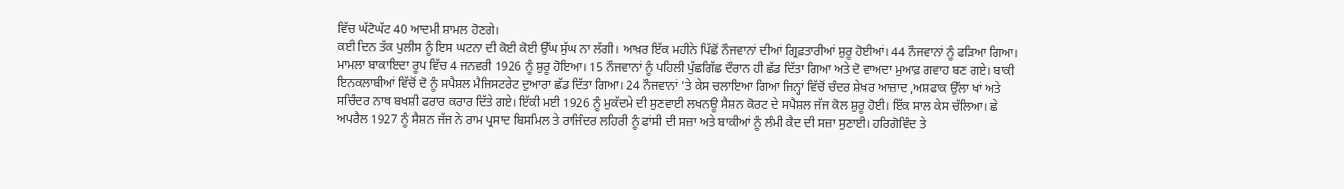ਵਿੱਚ ਘੱਟੋਘੱਟ 40 ਆਦਮੀ ਸ਼ਾਮਲ ਹੋਣਗੇ।
ਕਈ ਦਿਨ ਤੱਕ ਪੁਲੀਸ ਨੂੰ ਇਸ ਘਟਨਾ ਦੀ ਕੋਈ ਕੋਈ ਉੱਘ ਸੁੱਘ ਨਾ ਲੱਗੀ। ਆਖ਼ਰ ਇੱਕ ਮਹੀਨੇ ਪਿੱਛੋਂ ਨੌਜਵਾਨਾਂ ਦੀਆਂ ਗ੍ਰਿਫ਼ਤਾਰੀਆਂ ਸ਼ੁਰੂ ਹੋਈਆਂ। 44 ਨੌਜਵਾਨਾਂ ਨੂੰ ਫੜਿਆ ਗਿਆ। ਮਾਮਲਾ ਬਾਕਾਇਦਾ ਰੂਪ ਵਿੱਚ 4 ਜਨਵਰੀ 1926 ਨੂੰ ਸ਼ੁਰੂ ਹੋਇਆ। 15 ਨੌਜਵਾਨਾਂ ਨੂੰ ਪਹਿਲੀ ਪੁੱਛਗਿੱਛ ਦੌਰਾਨ ਹੀ ਛੱਡ ਦਿੱਤਾ ਗਿਆ ਅਤੇ ਦੋ ਵਾਅਦਾ ਮੁਆਫ਼ ਗਵਾਹ ਬਣ ਗਏ। ਬਾਕੀ ਇਨਕਲਾਬੀਆਂ ਵਿੱਚੋਂ ਦੋ ਨੂੰ ਸਪੈਸ਼ਲ ਮੈਜਿਸਟਰੇਟ ਦੁਆਰਾ ਛੱਡ ਦਿੱਤਾ ਗਿਆ। 24 ਨੌਜਵਾਨਾਂ ’ਤੇ ਕੇਸ ਚਲਾਇਆ ਗਿਆ ਜਿਨ੍ਹਾਂ ਵਿੱਚੋਂ ਚੰਦਰ ਸ਼ੇਖਰ ਆਜ਼ਾਦ ,ਅਸ਼ਫਾਕ ਉੱਲਾ ਖਾਂ ਅਤੇ ਸਚਿੰਦਰ ਨਾਥ ਬਖਸ਼ੀ ਫਰਾਰ ਕਰਾਰ ਦਿੱਤੇ ਗਏ। ਇੱਕੀ ਮਈ 1926 ਨੂੰ ਮੁਕੱਦਮੇ ਦੀ ਸੁਣਵਾਈ ਲਖਨਊ ਸੈਸ਼ਨ ਕੋਰਟ ਦੇ ਸਪੈਸ਼ਲ ਜੱਜ ਕੋਲ ਸ਼ੁਰੂ ਹੋਈ। ਇੱਕ ਸਾਲ ਕੇਸ ਚੱਲਿਆ। ਛੇ ਅਪਰੈਲ 1927 ਨੂੰ ਸੈਸ਼ਨ ਜੱਜ ਨੇ ਰਾਮ ਪ੍ਰਸਾਦ ਬਿਸਮਿਲ ਤੇ ਰਾਜਿੰਦਰ ਲਹਿਰੀ ਨੂੰ ਫਾਂਸੀ ਦੀ ਸਜ਼ਾ ਅਤੇ ਬਾਕੀਆਂ ਨੂੰ ਲੰਮੀ ਕੈਦ ਦੀ ਸਜ਼ਾ ਸੁਣਾਈ। ਹਰਿਗੋਵਿੰਦ ਤੇ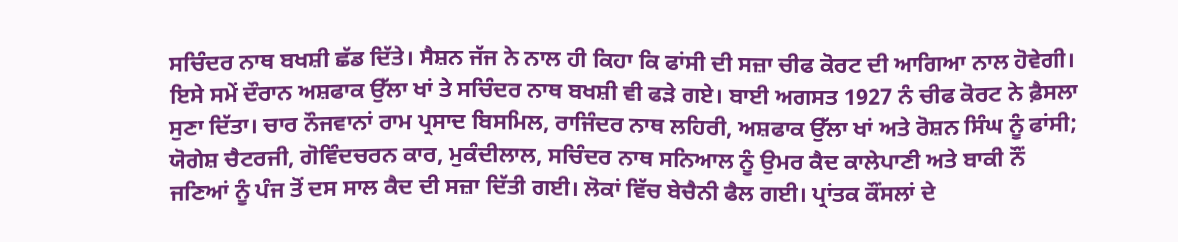ਸਚਿੰਦਰ ਨਾਥ ਬਖਸ਼ੀ ਛੱਡ ਦਿੱਤੇ। ਸੈਸ਼ਨ ਜੱਜ ਨੇ ਨਾਲ ਹੀ ਕਿਹਾ ਕਿ ਫਾਂਸੀ ਦੀ ਸਜ਼ਾ ਚੀਫ ਕੋਰਟ ਦੀ ਆਗਿਆ ਨਾਲ ਹੋਵੇਗੀ। ਇਸੇ ਸਮੇਂ ਦੌਰਾਨ ਅਸ਼ਫਾਕ ਉੱਲਾ ਖਾਂ ਤੇ ਸਚਿੰਦਰ ਨਾਥ ਬਖਸ਼ੀ ਵੀ ਫੜੇ ਗਏ। ਬਾਈ ਅਗਸਤ 1927 ਨੰ ਚੀਫ ਕੋਰਟ ਨੇ ਫ਼ੈਸਲਾ ਸੁਣਾ ਦਿੱਤਾ। ਚਾਰ ਨੌਜਵਾਨਾਂ ਰਾਮ ਪ੍ਰਸਾਦ ਬਿਸਮਿਲ, ਰਾਜਿੰਦਰ ਨਾਥ ਲਹਿਰੀ, ਅਸ਼ਫਾਕ ਉੱਲਾ ਖਾਂ ਅਤੇ ਰੋਸ਼ਨ ਸਿੰਘ ਨੂੰ ਫਾਂਸੀ; ਯੋਗੇਸ਼ ਚੈਟਰਜੀ, ਗੋਵਿੰਦਚਰਨ ਕਾਰ, ਮੁਕੰਦੀਲਾਲ, ਸਚਿੰਦਰ ਨਾਥ ਸਨਿਆਲ ਨੂੰ ਉਮਰ ਕੈਦ ਕਾਲੇਪਾਣੀ ਅਤੇ ਬਾਕੀ ਨੌਂ ਜਣਿਆਂ ਨੂੰ ਪੰਜ ਤੋਂ ਦਸ ਸਾਲ ਕੈਦ ਦੀ ਸਜ਼ਾ ਦਿੱਤੀ ਗਈ। ਲੋਕਾਂ ਵਿੱਚ ਬੇਚੈਨੀ ਫੈਲ ਗਈ। ਪ੍ਰਾਂਤਕ ਕੌਂਸਲਾਂ ਦੇ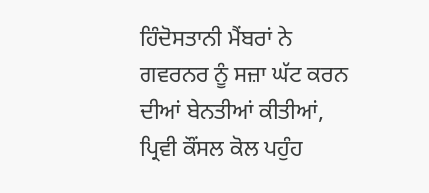ਹਿੰਦੋਸਤਾਨੀ ਮੈਂਬਰਾਂ ਨੇ ਗਵਰਨਰ ਨੂੰ ਸਜ਼ਾ ਘੱਟ ਕਰਨ ਦੀਆਂ ਬੇਨਤੀਆਂ ਕੀਤੀਆਂ, ਪ੍ਰਿਵੀ ਕੌਂਸਲ ਕੋਲ ਪਹੁੰਹ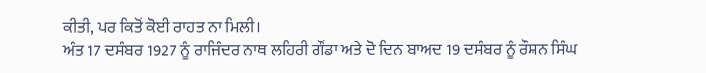ਕੀਤੀ, ਪਰ ਕਿਤੋਂ ਕੋਈ ਰਾਹਤ ਨਾ ਮਿਲੀ।
ਅੰਤ 17 ਦਸੰਬਰ 1927 ਨੂੰ ਰਾਜਿੰਦਰ ਨਾਥ ਲਹਿਰੀ ਗੌਂਡਾ ਅਤੇ ਦੋ ਦਿਨ ਬਾਅਦ 19 ਦਸੰਬਰ ਨੂੰ ਰੌਸ਼ਨ ਸਿੰਘ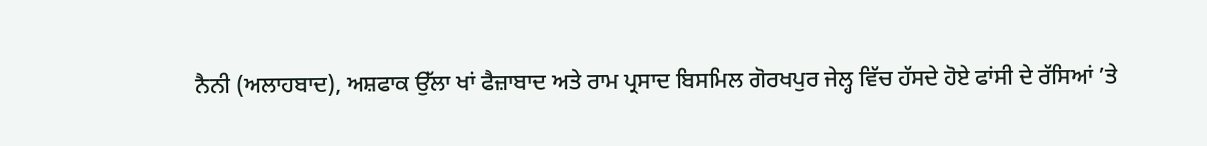ਨੈਨੀ (ਅਲਾਹਬਾਦ), ਅਸ਼ਫਾਕ ਉੱਲਾ ਖਾਂ ਫੈਜ਼ਾਬਾਦ ਅਤੇ ਰਾਮ ਪ੍ਰਸਾਦ ਬਿਸਮਿਲ ਗੋਰਖਪੁਰ ਜੇਲ੍ਹ ਵਿੱਚ ਹੱਸਦੇ ਹੋਏ ਫਾਂਸੀ ਦੇ ਰੱਸਿਆਂ ’ਤੇ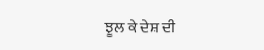ਝੂਲ ਕੇ ਦੇਸ਼ ਦੀ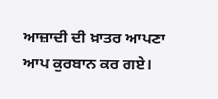ਆਜ਼ਾਦੀ ਦੀ ਖ਼ਾਤਰ ਆਪਣਾ ਆਪ ਕੁਰਬਾਨ ਕਰ ਗਏ।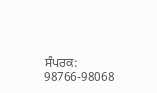ਸੰਪਰਕ: 98766-98068